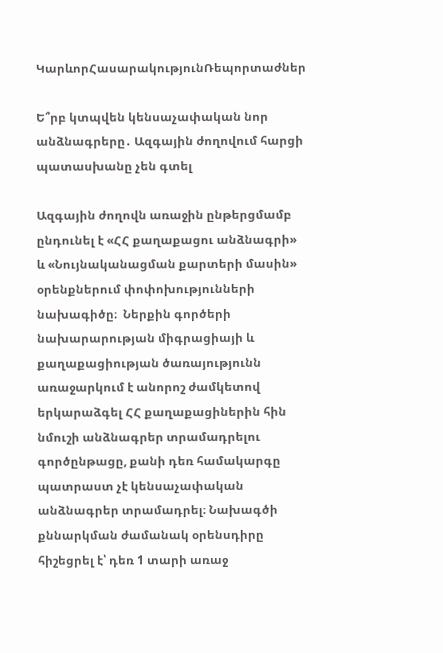ԿարևորՀասարակությունՌեպորտաժներ

Ե՞րբ կտպվեն կենսաչափական նոր անձնագրերը․ Ազգային ժողովում հարցի պատասխանը չեն գտել

Ազգային ժողովն առաջին ընթերցմամբ ընդունել է «ՀՀ քաղաքացու անձնագրի» և «Նույնականացման քարտերի մասին» օրենքներում փոփոխությունների նախագիծը։  Ներքին գործերի նախարարության միգրացիայի և քաղաքացիության ծառայությունն առաջարկում է անորոշ ժամկետով երկարաձգել ՀՀ քաղաքացիներին հին նմուշի անձնագրեր տրամադրելու գործընթացը, քանի դեռ համակարգը պատրաստ չէ կենսաչափական անձնագրեր տրամադրել։ Նախագծի քննարկման ժամանակ օրենսդիրը հիշեցրել է՝ դեռ 1 տարի առաջ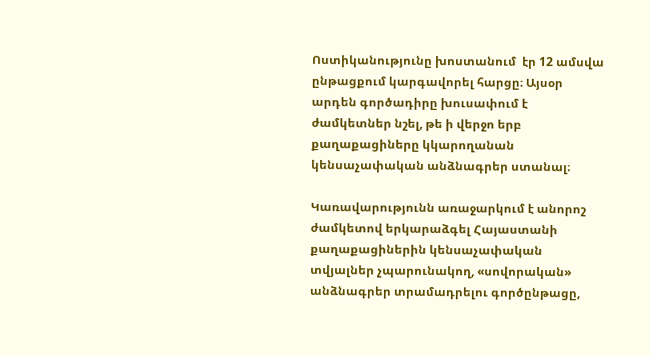Ոստիկանությունը խոստանում  էր 12 ամսվա ընթացքում կարգավորել հարցը։ Այսօր արդեն գործադիրը խուսափում է ժամկետներ նշել, թե ի վերջո երբ քաղաքացիները կկարողանան կենսաչափական անձնագրեր ստանալ։

Կառավարությունն առաջարկում է անորոշ ժամկետով երկարաձգել Հայաստանի քաղաքացիներին կենսաչափական տվյալներ չպարունակող, «սովորական» անձնագրեր տրամադրելու գործընթացը,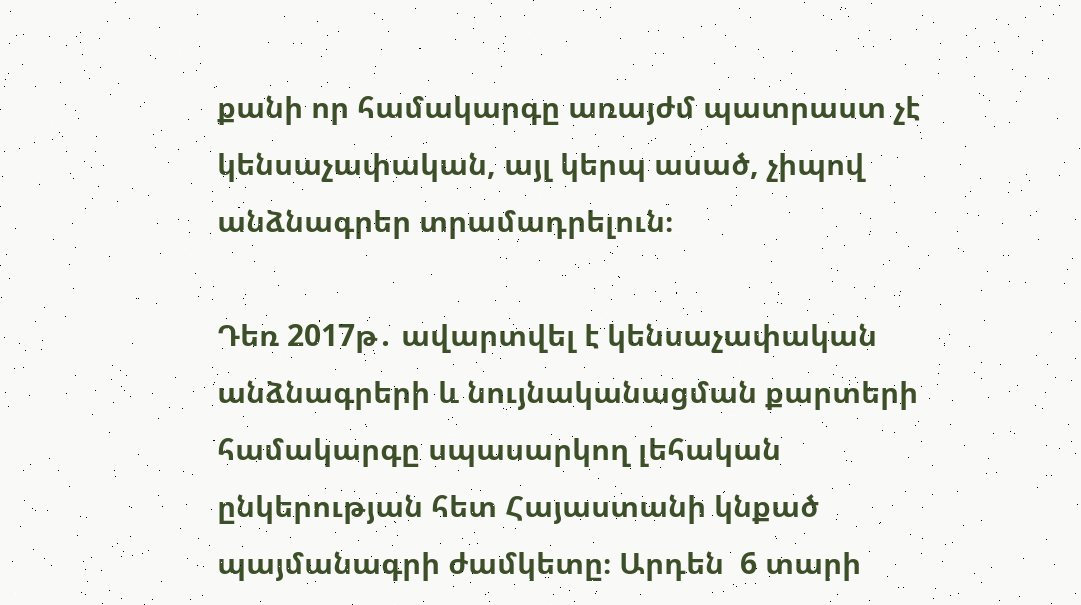քանի որ համակարգը առայժմ պատրաստ չէ կենսաչափական, այլ կերպ ասած, չիպով անձնագրեր տրամադրելուն։

Դեռ 2017թ․ ավարտվել է կենսաչափական անձնագրերի և նույնականացման քարտերի համակարգը սպասարկող լեհական ընկերության հետ Հայաստանի կնքած պայմանագրի ժամկետը։ Արդեն  6 տարի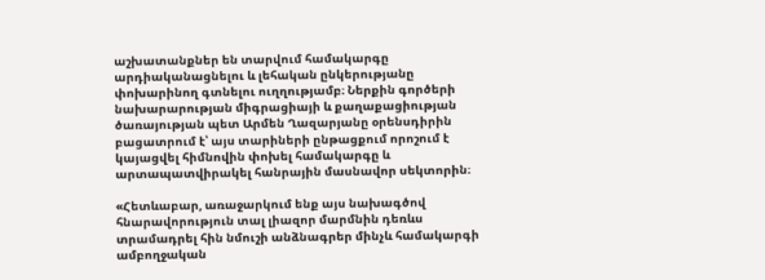աշխատանքներ են տարվում համակարգը արդիականացնելու և լեհական ընկերությանը փոխարինող գտնելու ուղղությամբ։ Ներքին գործերի նախարարության միգրացիայի և քաղաքացիության ծառայության պետ Արմեն Ղազարյանը օրենսդիրին բացատրում է՝ այս տարիների ընթացքում որոշում է կայացվել հիմնովին փոխել համակարգը և արտապատվիրակել հանրային մասնավոր սեկտորին։

«Հետևաբար, առաջարկում ենք այս նախագծով հնարավորություն տալ լիազոր մարմնին դեռևս տրամադրել հին նմուշի անձնագրեր մինչև համակարգի ամբողջական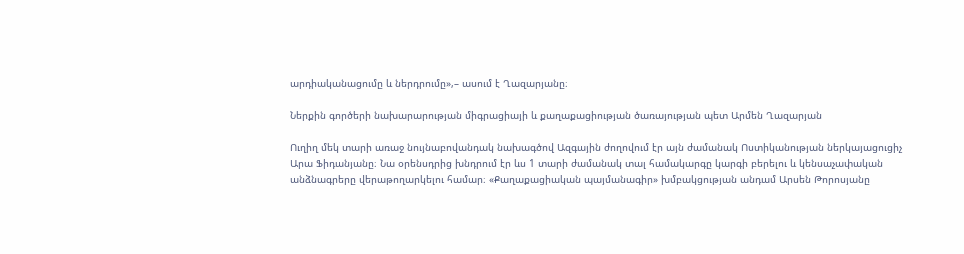արդիականացումը և ներդրումը»,– ասում է Ղազարյանը։

Ներքին գործերի նախարարության միգրացիայի և քաղաքացիության ծառայության պետ Արմեն Ղազարյան

Ուղիղ մեկ տարի առաջ նույնաբովանդակ նախագծով Ազգային ժողովում էր այն ժամանակ Ոստիկանության ներկայացուցիչ Արա Ֆիդանյանը։ Նա օրենսդրից խնդրում էր ևս 1 տարի ժամանակ տալ համակարգը կարգի բերելու և կենսաչափական անձնագրերը վերաթողարկելու համար։ «Քաղաքացիական պայմանագիր» խմբակցության անդամ Արսեն Թորոսյանը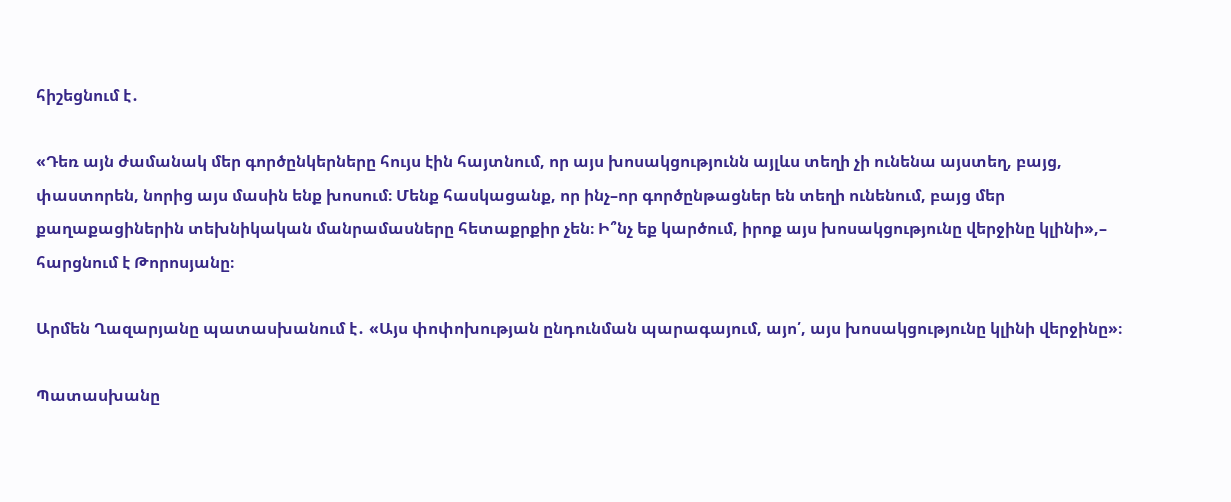հիշեցնում է․

«Դեռ այն ժամանակ մեր գործընկերները հույս էին հայտնում, որ այս խոսակցությունն այլևս տեղի չի ունենա այստեղ, բայց, փաստորեն, նորից այս մասին ենք խոսում։ Մենք հասկացանք, որ ինչ–որ գործընթացներ են տեղի ունենում, բայց մեր քաղաքացիներին տեխնիկական մանրամասները հետաքրքիր չեն։ Ի՞նչ եք կարծում, իրոք այս խոսակցությունը վերջինը կլինի»,– հարցնում է Թորոսյանը։

Արմեն Ղազարյանը պատասխանում է․ «Այս փոփոխության ընդունման պարագայում, այո՛, այս խոսակցությունը կլինի վերջինը»։

Պատասխանը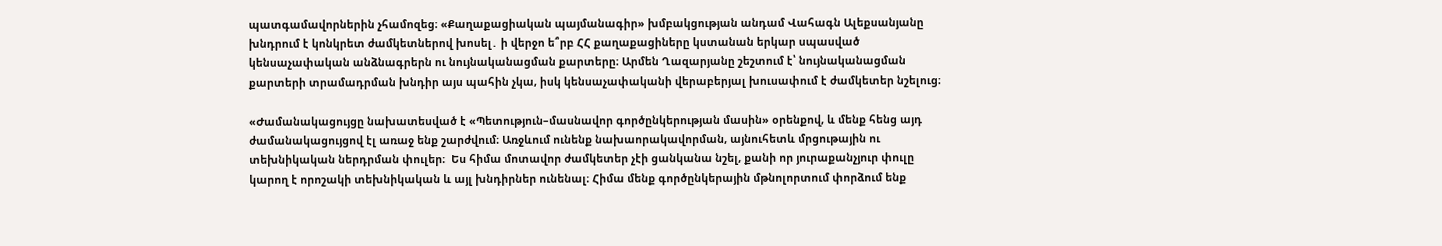պատգամավորներին չհամոզեց։ «Քաղաքացիական պայմանագիր» խմբակցության անդամ Վահագն Ալեքսանյանը խնդրում է կոնկրետ ժամկետներով խոսել․ ի վերջո ե՞րբ ՀՀ քաղաքացիները կստանան երկար սպասված կենսաչափական անձնագրերն ու նույնականացման քարտերը։ Արմեն Ղազարյանը շեշտում է՝ նույնականացման քարտերի տրամադրման խնդիր այս պահին չկա, իսկ կենսաչափականի վերաբերյալ խուսափում է ժամկետեր նշելուց։

«Ժամանակացույցը նախատեսված է «Պետություն–մասնավոր գործընկերության մասին» օրենքով, և մենք հենց այդ ժամանակացույցով էլ առաջ ենք շարժվում։ Առջևում ունենք նախաորակավորման, այնուհետև մրցութային ու տեխնիկական ներդրման փուլեր։  Ես հիմա մոտավոր ժամկետեր չէի ցանկանա նշել, քանի որ յուրաքանչյուր փուլը կարող է որոշակի տեխնիկական և այլ խնդիրներ ունենալ։ Հիմա մենք գործընկերային մթնոլորտում փորձում ենք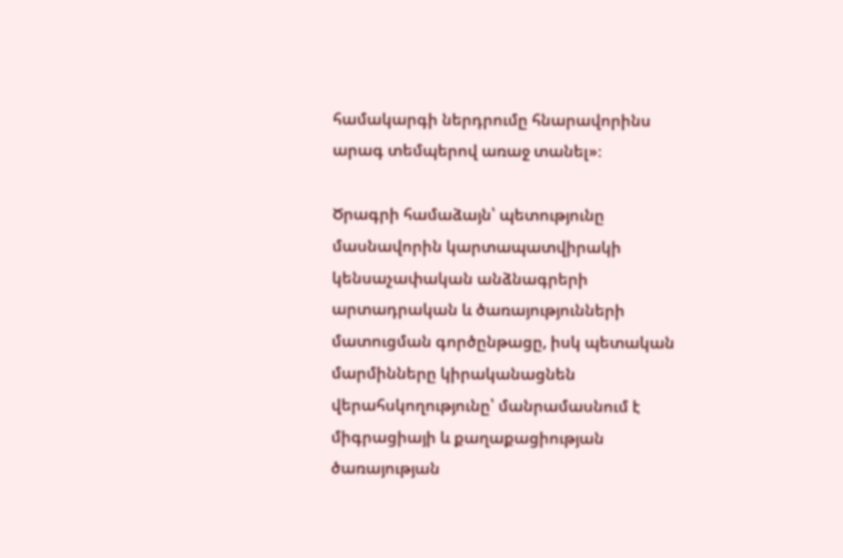համակարգի ներդրումը հնարավորինս արագ տեմպերով առաջ տանել»։

Ծրագրի համաձայն՝ պետությունը մասնավորին կարտապատվիրակի կենսաչափական անձնագրերի արտադրական և ծառայությունների մատուցման գործընթացը, իսկ պետական մարմինները կիրականացնեն վերահսկողությունը՝ մանրամասնում է միգրացիայի և քաղաքացիության ծառայության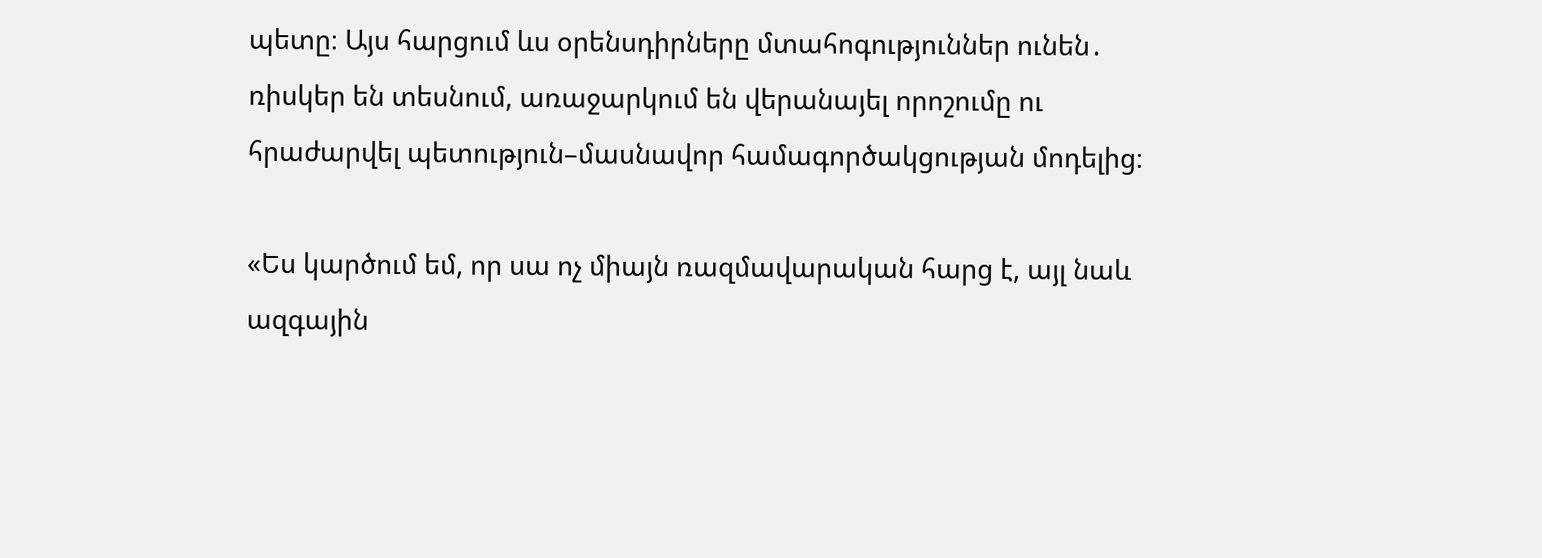պետը։ Այս հարցում ևս օրենսդիրները մտահոգություններ ունեն․ ռիսկեր են տեսնում, առաջարկում են վերանայել որոշումը ու հրաժարվել պետություն–մասնավոր համագործակցության մոդելից։

«Ես կարծում եմ, որ սա ոչ միայն ռազմավարական հարց է, այլ նաև ազգային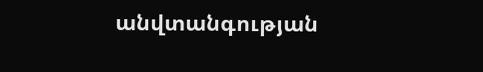անվտանգության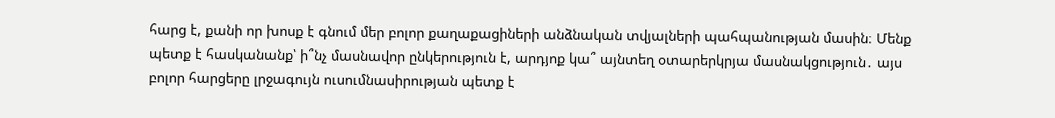հարց է, քանի որ խոսք է գնում մեր բոլոր քաղաքացիների անձնական տվյալների պահպանության մասին։ Մենք պետք է հասկանանք՝ ի՞նչ մասնավոր ընկերություն է, արդյոք կա՞ այնտեղ օտարերկրյա մասնակցություն․ այս բոլոր հարցերը լրջագույն ուսումնասիրության պետք է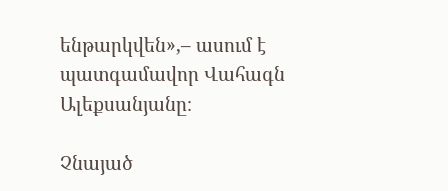ենթարկվեն»,– ասում է պատգամավոր Վահագն Ալեքսանյանը։

Չնայած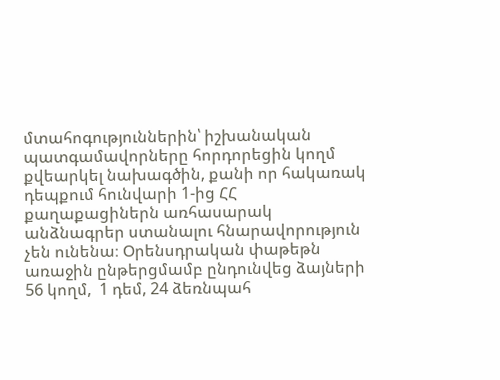մտահոգություններին՝ իշխանական պատգամավորները հորդորեցին կողմ քվեարկել նախագծին, քանի որ հակառակ դեպքում հունվարի 1-ից ՀՀ քաղաքացիներն առհասարակ անձնագրեր ստանալու հնարավորություն չեն ունենա։ Օրենսդրական փաթեթն առաջին ընթերցմամբ ընդունվեց ձայների 56 կողմ,  1 դեմ, 24 ձեռնպահ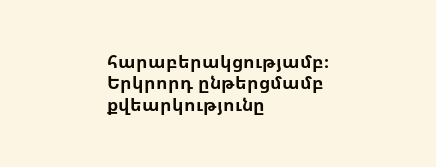հարաբերակցությամբ։ Երկրորդ ընթերցմամբ քվեարկությունը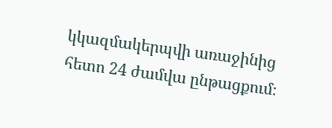կկազմակերպվի առաջինից հետո 24 ժամվա ընթացքում։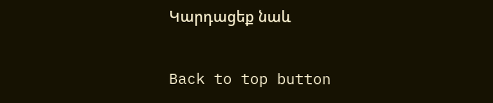Կարդացեք նաև

Back to top button